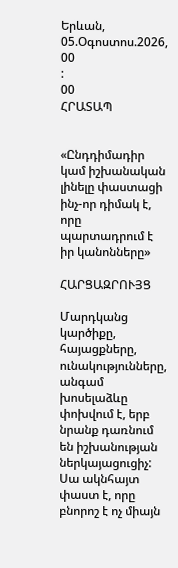Երևան, 05.Օգոստոս.2026,
00
:
00
ՀՐԱՏԱՊ


«Ընդդիմադիր կամ իշխանական լինելը փաստացի ինչ-որ դիմակ է, որը պարտադրում է իր կանոնները»

ՀԱՐՑԱԶՐՈՒՅՑ

Մարդկանց կարծիքը, հայացքները, ունակությունները, անգամ խոսելաձևը փոխվում է, երբ նրանք դառնում են իշխանության ներկայացուցիչ: Սա ակնհայտ փաստ է, որը բնորոշ է ոչ միայն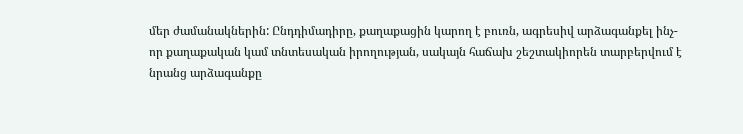մեր ժամանակներին: Ընդդիմադիրը, քաղաքացին կարող է բուռն, ագրեսիվ արձագանքել ինչ-որ քաղաքական կամ տնտեսական իրողության, սակայն հաճախ շեշտակիորեն տարբերվում է նրանց արձագանքը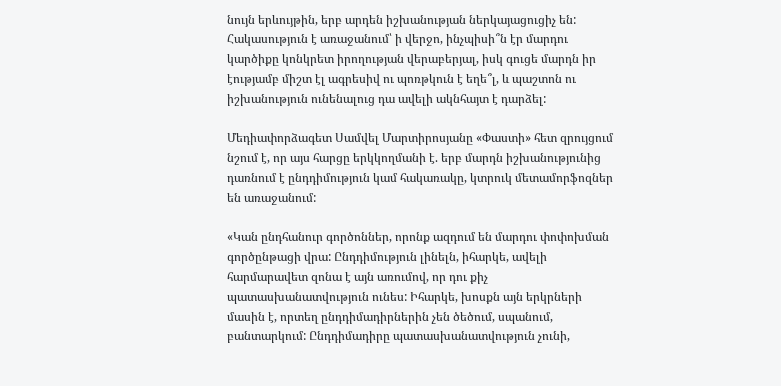նույն երևույթին, երբ արդեն իշխանության ներկայացուցիչ են: Հակասություն է առաջանում՝ ի վերջո, ինչպիսի՞ն էր մարդու կարծիքը կոնկրետ իրողության վերաբերյալ, իսկ գուցե մարդն իր էությամբ միշտ էլ ագրեսիվ ու պոռթկուն է եղե՞լ, և պաշտոն ու իշխանություն ունենալուց դա ավելի ակնհայտ է դարձել:

Մեդիափորձագետ Սամվել Մարտիրոսյանը «Փաստի» հետ զրույցում նշում է, որ այս հարցը երկկողմանի է. երբ մարդն իշխանությունից դառնում է ընդդիմություն կամ հակառակը, կտրուկ մետամորֆոզներ են առաջանում:

«Կան ընդհանուր գործոններ, որոնք ազդում են մարդու փոփոխման գործընթացի վրա: Ընդդիմություն լինելն, իհարկե, ավելի հարմարավետ զոնա է այն առումով, որ դու քիչ պատասխանատվություն ունես: Իհարկե, խոսքն այն երկրների մասին է, որտեղ ընդդիմադիրներին չեն ծեծում, սպանում, բանտարկում: Ընդդիմադիրը պատասխանատվություն չունի,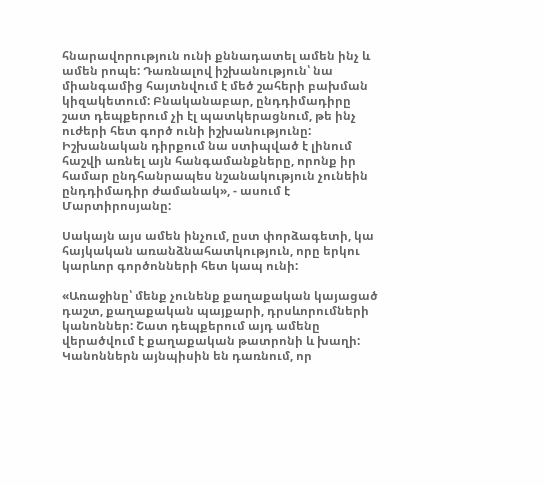հնարավորություն ունի քննադատել ամեն ինչ և ամեն րոպե: Դառնալով իշխանություն՝ նա միանգամից հայտնվում է մեծ շահերի բախման կիզակետում: Բնականաբար, ընդդիմադիրը շատ դեպքերում չի էլ պատկերացնում, թե ինչ ուժերի հետ գործ ունի իշխանությունը: Իշխանական դիրքում նա ստիպված է լինում հաշվի առնել այն հանգամանքները, որոնք իր համար ընդհանրապես նշանակություն չունեին ընդդիմադիր ժամանակ», - ասում է Մարտիրոսյանը:

Սակայն այս ամեն ինչում, ըստ փորձագետի, կա հայկական առանձնահատկություն, որը երկու կարևոր գործոնների հետ կապ ունի:

«Առաջինը՝ մենք չունենք քաղաքական կայացած դաշտ, քաղաքական պայքարի, դրսևորումների կանոններ: Շատ դեպքերում այդ ամենը վերածվում է քաղաքական թատրոնի և խաղի: Կանոններն այնպիսին են դառնում, որ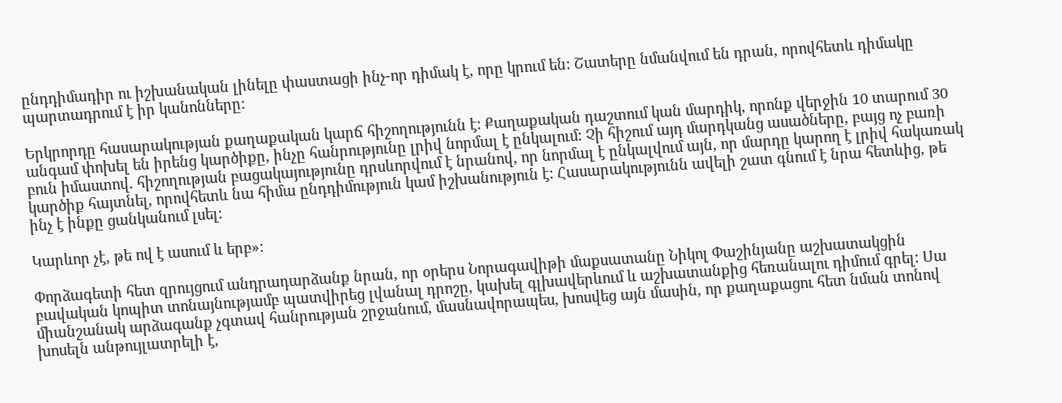ընդդիմադիր ու իշխանական լինելը փաստացի ինչ-որ դիմակ է, որը կրում են: Շատերը նմանվում են դրան, որովհետև դիմակը պարտադրում է իր կանոնները:

Երկրորդը հասարակության քաղաքական կարճ հիշողությունն է: Քաղաքական դաշտում կան մարդիկ, որոնք վերջին 10 տարում 30 անգամ փոխել են իրենց կարծիքը, ինչը հանրությունը լրիվ նորմալ է ընկալում: Չի հիշում այդ մարդկանց ասածները, բայց ոչ բառի բուն իմաստով. հիշողության բացակայությունը դրսևորվում է նրանով, որ նորմալ է ընկալվում այն, որ մարդը կարող է լրիվ հակառակ կարծիք հայտնել, որովհետև նա հիմա ընդդիմություն կամ իշխանություն է: Հասարակությունն ավելի շատ գնում է նրա հետևից, թե ինչ է ինքը ցանկանում լսել:

Կարևոր չէ, թե ով է ասում և երբ»:

Փորձագետի հետ զրույցում անդրադարձանք նրան, որ օրերս Նորագավիթի մաքսատանը Նիկոլ Փաշինյանը աշխատակցին բավական կոպիտ տոնայնությամբ պատվիրեց լվանալ դրոշը, կախել գլխավերևում և աշխատանքից հեռանալու դիմում գրել: Սա միանշանակ արձագանք չգտավ հանրության շրջանում, մասնավորապես, խոսվեց այն մասին, որ քաղաքացու հետ նման տոնով խոսելն անթույլատրելի է,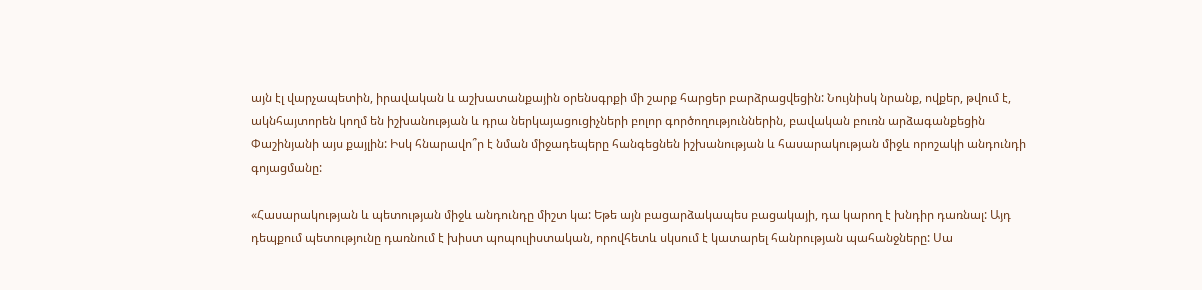այն էլ վարչապետին, իրավական և աշխատանքային օրենսգրքի մի շարք հարցեր բարձրացվեցին: Նույնիսկ նրանք, ովքեր, թվում է, ակնհայտորեն կողմ են իշխանության և դրա ներկայացուցիչների բոլոր գործողություններին, բավական բուռն արձագանքեցին Փաշինյանի այս քայլին: Իսկ հնարավո՞ր է նման միջադեպերը հանգեցնեն իշխանության և հասարակության միջև որոշակի անդունդի գոյացմանը:

«Հասարակության և պետության միջև անդունդը միշտ կա: Եթե այն բացարձակապես բացակայի, դա կարող է խնդիր դառնալ: Այդ դեպքում պետությունը դառնում է խիստ պոպուլիստական, որովհետև սկսում է կատարել հանրության պահանջները: Սա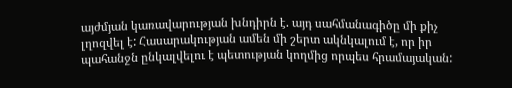այժմյան կառավարության խնդիրն է. այդ սահմանագիծը մի քիչ լղոզվել է: Հասարակության ամեն մի շերտ ակնկալում է, որ իր պահանջն ընկալվելու է պետության կողմից որպես հրամայական: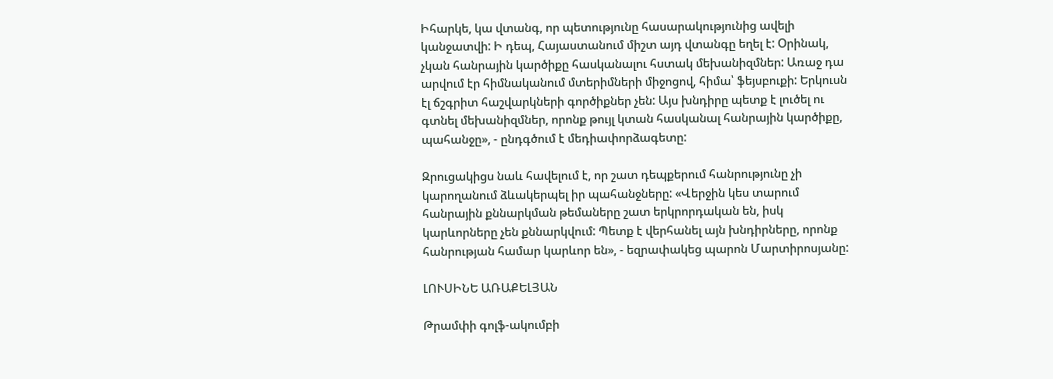Իհարկե, կա վտանգ, որ պետությունը հասարակությունից ավելի կանջատվի: Ի դեպ, Հայաստանում միշտ այդ վտանգը եղել է: Օրինակ, չկան հանրային կարծիքը հասկանալու հստակ մեխանիզմներ: Առաջ դա արվում էր հիմնականում մտերիմների միջոցով, հիմա՝ ֆեյսբուքի: Երկուսն էլ ճշգրիտ հաշվարկների գործիքներ չեն: Այս խնդիրը պետք է լուծել ու գտնել մեխանիզմներ, որոնք թույլ կտան հասկանալ հանրային կարծիքը, պահանջը», - ընդգծում է մեդիափորձագետը:

Զրուցակիցս նաև հավելում է, որ շատ դեպքերում հանրությունը չի կարողանում ձևակերպել իր պահանջները: «Վերջին կես տարում հանրային քննարկման թեմաները շատ երկրորդական են, իսկ կարևորները չեն քննարկվում: Պետք է վերհանել այն խնդիրները, որոնք հանրության համար կարևոր են», - եզրափակեց պարոն Մարտիրոսյանը:

ԼՈՒՍԻՆԵ ԱՌԱՔԵԼՅԱՆ

Թրամփի գոլֆ-ակումբի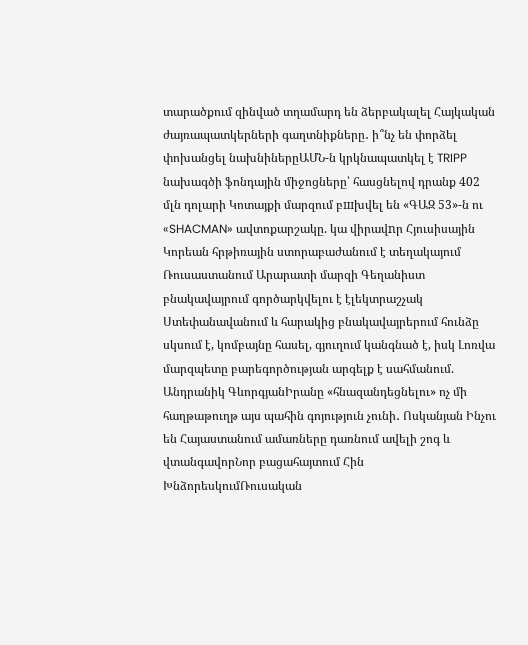տարածքում զինված տղամարդ են ձերբակալել Հայկական ժայռապատկերների գաղտնիքները․ ի՞նչ են փորձել փոխանցել նախնիներըԱՄՆ-ն կրկնապատկել է TRIPP նախագծի ֆոնդային միջոցները՝ հասցնելով դրանք 402 մլն դոլարի Կոտայքի մարզում բшխվել են «ԳԱԶ 53»-ն ու «SHACMAN» ավտոքարշակը. կա վիրավnր Հյուսիսային Կորեան հրթիռային ստորաբաժանում է տեղակայում Ռուսաստանում Արարատի մարզի Գեղանիստ բնակավայրում գործարկվելու է էլեկտրաշչակ Ստեփանավանում և հարակից բնակավայրերում հունձը սկսում է, կոմբայնը հասել, գյուղում կանգնած է, իսկ Լոռվա մարզպետը բարեգործության արգելք է սահմանում. Անդրանիկ ԳևորգյանԻրանը «հնազանդեցնելու» ոչ մի հաղթաթուղթ այս պահին գոյություն չունի․ Ոսկանյան Ինչու են Հայաստանում ամառները դառնում ավելի շոգ և վտանգավորՆոր բացահայտում Հին ԽնձորեսկումՌուսական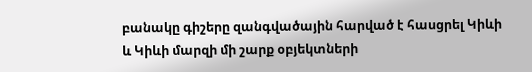բանակը գիշերը զանգվածային հարված է հասցրել Կիևի և Կիևի մարզի մի շարք օբյեկտների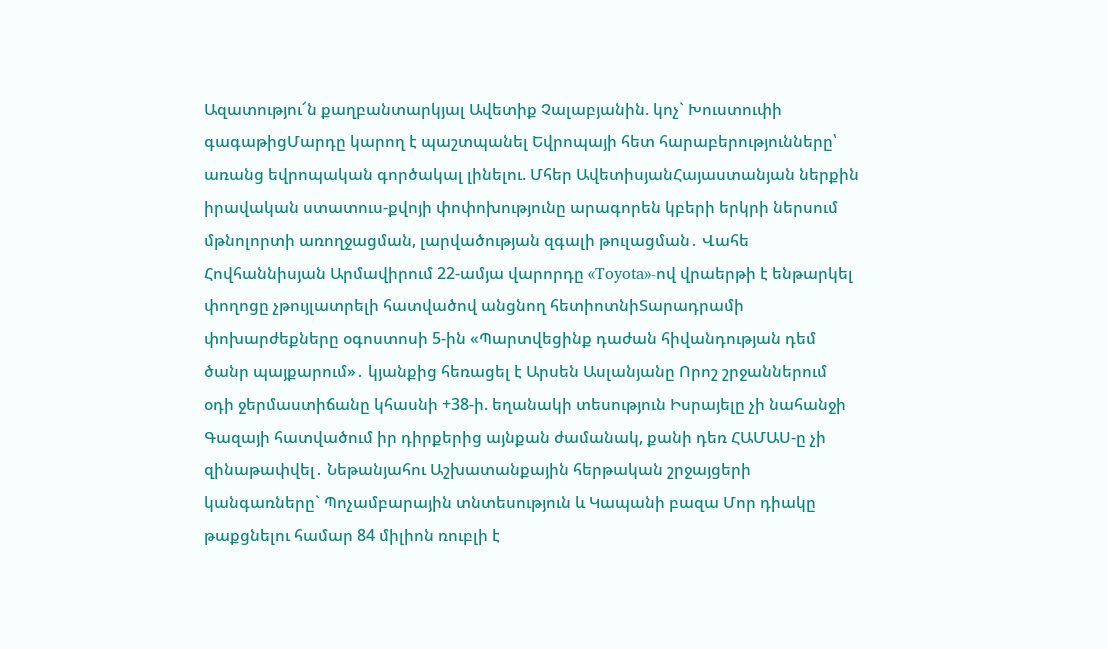Ազատությու՜ն քաղբանտարկյալ Ավետիք Չալաբյանին. կոչ` Խուստուփի գագաթիցՄարդը կարող է պաշտպանել Եվրոպայի հետ հարաբերությունները՝ առանց եվրոպական գործակալ լինելու. Մհեր ԱվետիսյանՀայաստանյան ներքին իրավական ստատուս-քվոյի փոփոխությունը արագորեն կբերի երկրի ներսում մթնոլորտի առողջացման, լարվածության զգալի թուլացման․ Վահե Հովհաննիսյան Արմավիրում 22-ամյա վարորդը «Toyota»-ով վրաերթի է ենթարկել փողոցը չթույլատրելի հատվածով անցնող հետիոտնիՏարադրամի փոխարժեքները օգոստոսի 5-ին «Պարտվեցինք դաժան հիվանդության դեմ ծանր պայքարում»․ կյանքից հեռացել է Արսեն Ասլանյանը Որոշ շրջաններում օդի ջերմաստիճանը կհասնի +38-ի. եղանակի տեսություն Իսրայելը չի նահանջի Գազայի հատվածում իր դիրքերից այնքան ժամանակ, քանի դեռ ՀԱՄԱՍ-ը չի զինաթափվել․ Նեթանյահու Աշխատանքային հերթական շրջայցերի կանգառները` Պոչամբարային տնտեսություն և Կապանի բազա Մոր դիակը թաքցնելու համար 84 միլիոն ռուբլի է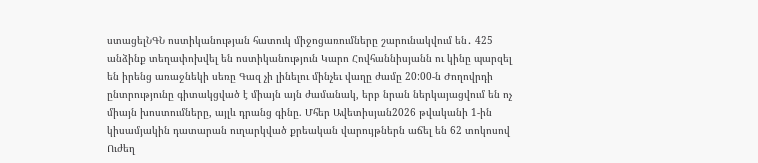ստացելՆԳՆ ոստիկանության հատուկ միջոցառումները շարունակվում են․ 425 անձինք տեղափոխվել են ոստիկանություն Կարո Հովհաննիսյանն ու կինը պարզել են իրենց առաջնեկի սեռը Գազ չի լինելու մինչեւ վաղը ժամը 20:00-ն Ժողովրդի ընտրությունը գիտակցված է միայն այն ժամանակ, երբ նրան ներկայացվում են ոչ միայն խոստումները, այլև դրանց գինը. Մհեր Ավետիսյան2026 թվականի 1-ին կիսամյակին դատարան ուղարկված քրեական վարույթներն աճել են 62 տոկոսով Ուժեղ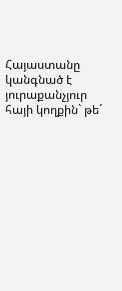Հայաստանը կանգնած է յուրաքանչյուր հայի կողքին` թե´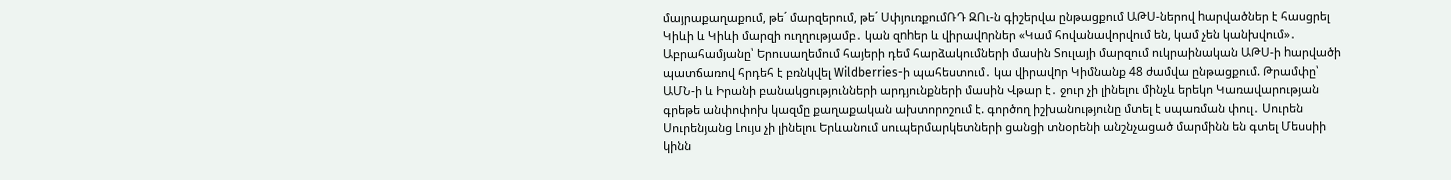մայրաքաղաքում, թե´ մարզերում, թե´ ՍփյուռքումՌԴ ԶՈւ-ն գիշերվա ընթացքում ԱԹՍ-ներով hարվածներ է հասցրել Կիևի և Կիևի մարզի ուղղությամբ․ կան զnhեր և վիրավnրներ «Կամ հովանավորվում են, կամ չեն կանխվում»․ Աբրահամյանը՝ Երուսաղեմում հայերի դեմ հարձակումների մասին Տուլայի մարզում ուկրաինական ԱԹՍ-ի hարվածի պատճառով հրդեհ է բռնկվել Wildberries-ի պահեստում․ կա վիրավnր Կիմնանք 48 ժամվա ընթացքում. Թրամփը՝ ԱՄՆ-ի և Իրանի բանակցությունների արդյունքների մասին Վթար է․ ջուր չի լինելու մինչև երեկո Կառավարության գրեթե անփոփոխ կազմը քաղաքական ախտորոշում է. գործող իշխանությունը մտել է սպառման փուլ․ Սուրեն Սուրենյանց Լույս չի լինելու Երևանում սուպերմարկետների ցանցի տնօրենի անշնչացած մարմինն են գտել Մեսսիի կինն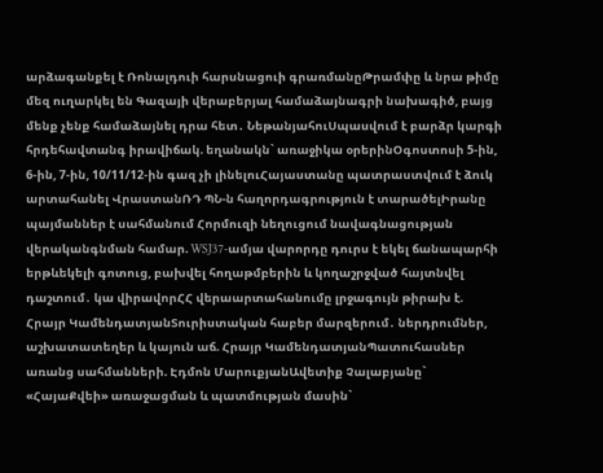արձագանքել է Ռոնալդուի հարսնացուի գրառմանըԹրամփը և նրա թիմը մեզ ուղարկել են Գազայի վերաբերյալ համաձայնագրի նախագիծ, բայց մենք չենք համաձայնել դրա հետ․ ՆեթանյահուՍպասվում է բարձր կարգի հրդեհավտանգ իրավիճակ. եղանակն` առաջիկա օրերինՕգոստոսի 5-ին, 6-ին, 7-ին, 10/11/12-ին գազ չի լինելուՀայաստանը պատրաստվում է ձուկ արտահանել ՎրաստանՌԴ ՊՆ-ն հաղորդագրություն է տարածելԻրանը պայմաններ է սահմանում Հորմուզի նեղուցում նավագնացության վերականգնման համար. WSJ37-ամյա վարորդը դուրս է եկել ճանապարհի երթևեկելի գոտուց, բախվել հողաթմբերին և կողաշրջված հայտնվել դաշտում․ կա վիրավորՀՀ վերաարտահանումը լրջագույն թիրախ է. Հրայր ԿամենդատյանՏուրիստական հաբեր մարզերում․ ներդրումներ, աշխատատեղեր և կայուն աճ. Հրայր ԿամենդատյանՊատուհասներ առանց սահմանների. Էդմոն ՄարուքյանԱվետիք Չալաբյանը` «ՀայաՔվեի» առաջացման և պատմության մասին`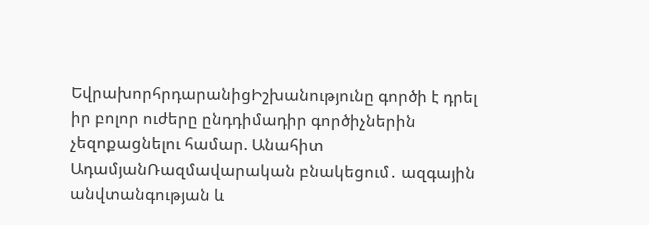ԵվրախորհրդարանիցԻշխանությունը գործի է դրել իր բոլոր ուժերը ընդդիմադիր գործիչներին չեզոքացնելու համար. Անահիտ ԱդամյանՌազմավարական բնակեցում․ ազգային անվտանգության և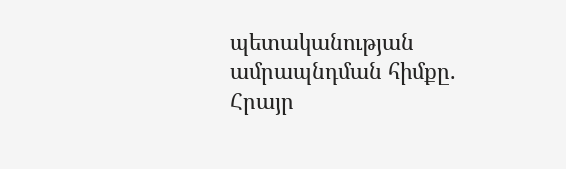պետականության ամրապնդման հիմքը. Հրայր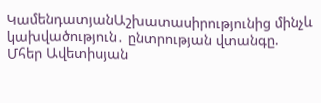ԿամենդատյանԱշխատասիրությունից մինչև կախվածություն․ ընտրության վտանգը. Մհեր Ավետիսյան